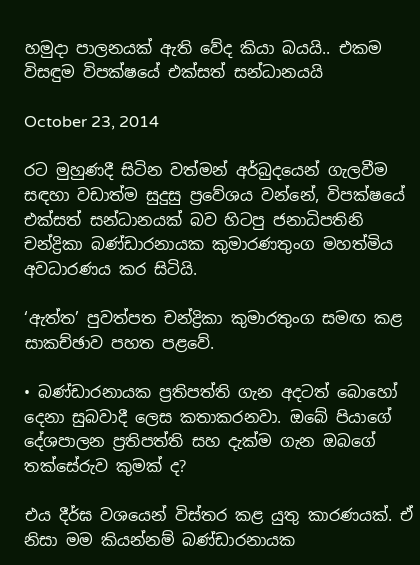හමුදා පාලනයක් ඇති වේද කියා බයයි.. එකම විසඳුම විපක්ෂයේ එක්සත් සන්ධානයයි

October 23, 2014

රට මුහුණදී සිටින වත්මන් අර්බුදයෙන් ගැලවීම සඳහා වඩාත්ම සුදුසු ප්‍රවේශය වන්නේ, විපක්ෂයේ එක්සත් සන්ධානයක් බව හිටපු ජනාධිපතිනි චන්ද්‍රිකා බණ්ඩාරනායක කුමාරණතුංග මහත්මිය අවධාරණය කර සිටියි.

‘ඇත්ත’ පුවත්පත චන්ද්‍රිකා කුමාරතුංග සමඟ කළ සාකච්ඡාව පහත පළවේ.

• බණ්ඩාරනායක ප්‍රතිපත්ති ගැන අදටත් බොහෝ දෙනා සුබවාදී ලෙස කතාකරනවා. ඔබේ පියාගේ දේශපාලන ප්‍රතිපත්ති සහ දැක්ම ගැන ඔබගේ තක්සේරුව කුමක් ද?

එය දීර්ඝ වශයෙන් විස්තර කළ යුතු කාරණයක්. ඒ නිසා මම කියන්නම් බණ්ඩාරනායක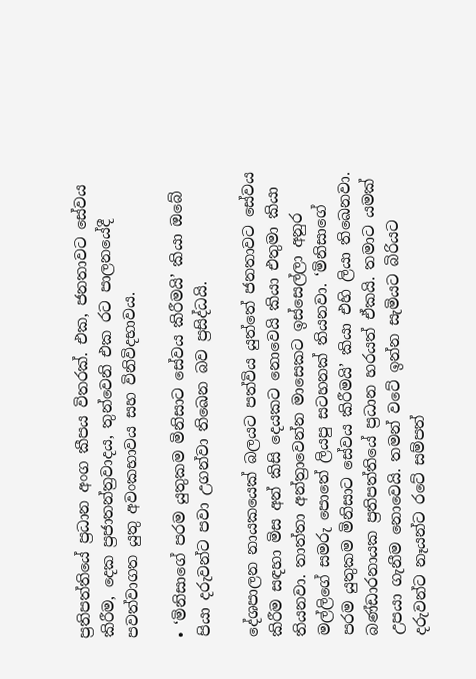ප්‍රතිපත්තියේ ප්‍රධාන අංග කීපය විතරක්. එක, ජනතාවට සේවය කිරීම, දෙක ප්‍රජාතන්ත්‍රවාදය, තුන්වෙනි එක රට පාලනයේදී පවත්වාගත යුතු අවංකභාවය සහ විනිවිදභාවය.

• ‘මිනිසාගේ පරම යුතුකම මිනිසාට සේවය කිරීමයි’ කියා ඔබේ පියා දරුවන්ට පවා උගන්වා තිඛෙන බව ප්‍රසිද්ධයි.

දේශපාලන නායකයෙක් බලයට පත්විය යුත්තේ ජනතාවට සේවය කිරීම සඳහා මිස අන් කිසි දෙයකට නොවෙයි කියා එතුමා කියා තියනවා. තාත්තා අන්ත්‍රාවෙන්න මාසෙකට ඉස්සෙල්ලා අනුර මල්ලිගේ සමරු පොතේ ලියපු සටහනක් තියනවා. ‘මිනිසාගේ පරම යුතුකම මිනිසාට සේවය කිරීමයි’ කියා එහි ලියා තිඛෙනවා. බණ්ඩාරනායක ප්‍රතිපත්තියේ ප්‍රධාන හරයත් ඒකයි. තමාට යමක් උපයා ගැනීම නොවෙයි. තමන් වටේ ඉන්න සැමියට බිරියට දරුවන්ට නෑයන්ට රටේ සම්පත්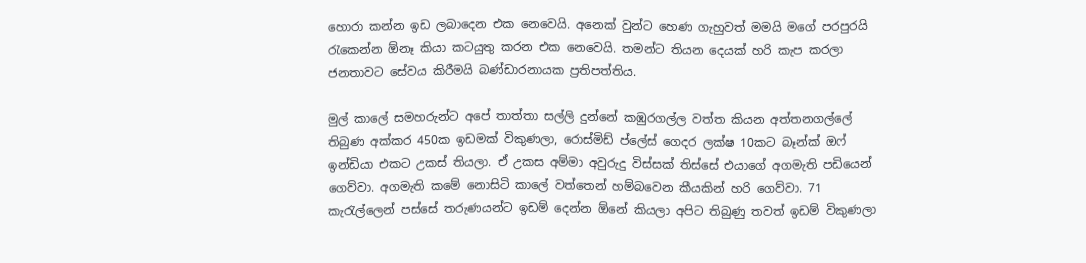හොරා කන්න ඉඩ ලබාදෙන එක නෙවෙයි. අනෙක් වුන්ට හෙණ ගැහුවත් මමයි මගේ පරපුරයි රැකෙන්න ඕනෑ කියා කටයුතු කරන එක නෙවෙයි. තමන්ට තියන දෙයක් හරි කැප කරලා ජනතාවට සේවය කිරීමයි බණ්ඩාරනායක ප්‍රතිපත්තිය.

මුල් කාලේ සමහරුන්ට අපේ තාත්තා සල්ලි දුන්නේ කඹුරගල්ල වත්ත කියන අත්තනගල්ලේ තිබුණ අක්කර 450ක ඉඩමක් විකුණලා, රොස්මිඩ් ප්ලේස් ගෙදර ලක්ෂ 10කට බෑන්ක් ඔෆ් ඉන්ඩියා එකට උකස් තියලා. ඒ උකස අම්මා අවුරුදු විස්සක් තිස්සේ එයාගේ අගමැති පඩියෙන් ගෙව්වා. අගමැති කමේ නොසිටි කාලේ වත්තෙන් හම්බවෙන කීයකින් හරි ගෙව්වා. 71 කැරැල්ලෙන් පස්සේ තරුණයන්ට ඉඩම් දෙන්න ඕනේ කියලා අපිට තිබුණු තවත් ඉඩම් විකුණලා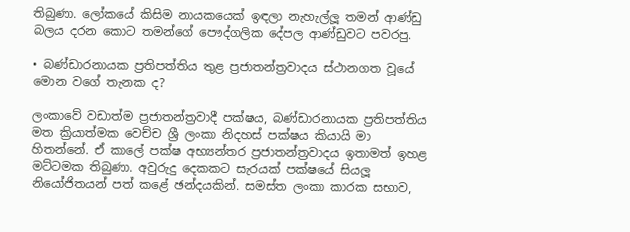තිබුණා. ලෝකයේ කිසිම නායකයෙක් ඉඳලා නැහැල්ලූ තමන් ආණ්ඩු බලය දරන කොට තමන්ගේ පෞද්ගලික දේපල ආණ්ඩුවට පවරපු.

• බණ්ඩාරනායක ප්‍රතිපත්තිය තුළ ප්‍රජාතන්ත්‍රවාදය ස්ථානගත වූයේ මොන වගේ තැනක ද?

ලංකාවේ වඩාත්ම ප්‍රජාතන්ත්‍රවාදී පක්ෂය, බණ්ඩාරනායක ප්‍රතිපත්තිය මත ක්‍රියාත්මක වෙච්ච ශ්‍රී ලංකා නිදහස් පක්ෂය කියායි මා හිතන්නේ. ඒ කාලේ පක්ෂ අභ්‍යන්තර ප්‍රජාතන්ත්‍රවාදය ඉතාමත් ඉහළ මට්ටමක තිබුණා. අවුරුදු දෙකකට සැරයක් පක්ෂයේ සියලූ නියෝජිතයන් පත් කළේ ඡන්දයකින්. සමස්ත ලංකා කාරක සභාව,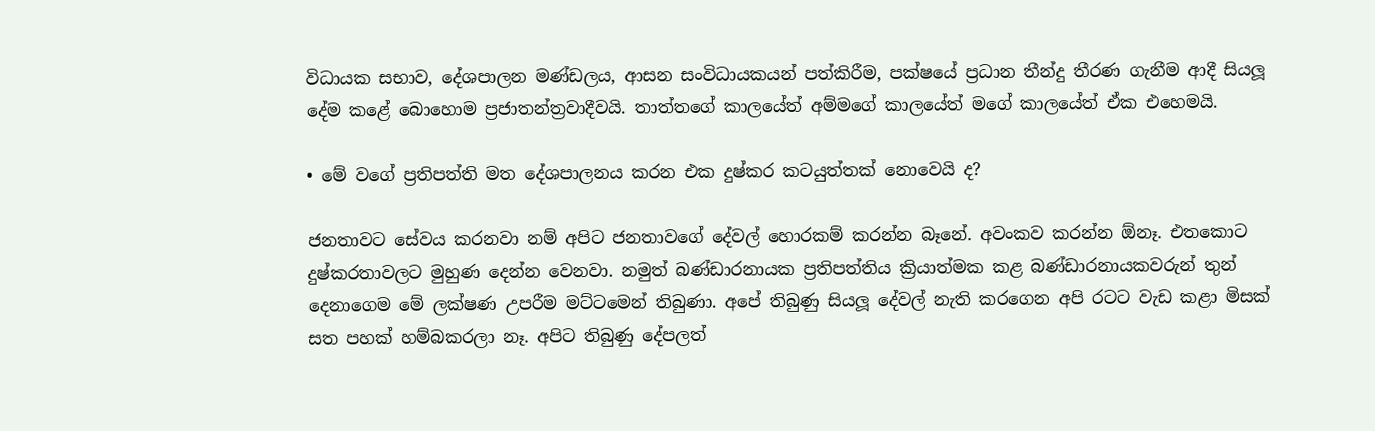විධායක සභාව, දේශපාලන මණ්ඩලය, ආසන සංවිධායකයන් පත්කිරීම, පක්ෂයේ ප්‍රධාන තීන්දු තීරණ ගැනීම ආදී සියලූ දේම කළේ බොහොම ප්‍රජාතන්ත්‍රවාදීවයි. තාත්තගේ කාලයේත් අම්මගේ කාලයේත් මගේ කාලයේත් ඒක එහෙමයි.

• මේ වගේ ප්‍රතිපත්ති මත දේශපාලනය කරන එක දුෂ්කර කටයුත්තක් නොවෙයි ද?

ජනතාවට සේවය කරනවා නම් අපිට ජනතාවගේ දේවල් හොරකම් කරන්න බෑනේ. අවංකව කරන්න ඕනෑ. එතකොට දුෂ්කරතාවලට මුහුණ දෙන්න වෙනවා. නමුත් බණ්ඩාරනායක ප්‍රතිපත්තිය ක්‍රියාත්මක කළ බණ්ඩාරනායකවරුන් තුන් දෙනාගෙම මේ ලක්ෂණ උපරීම මට්ටමෙන් තිබුණා. අපේ තිබුණු සියලූ දේවල් නැති කරගෙන අපි රටට වැඩ කළා මිසක් සත පහක් හම්බකරලා නෑ. අපිට තිබුණු දේපලත්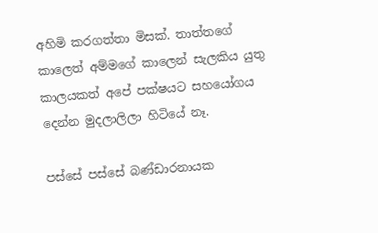අහිමි කරගත්තා මිසක්. තාත්තගේ කාලෙත් අම්මගේ කාලෙන් සැලකිය යුතු කාලයකත් අපේ පක්ෂයට සහයෝගය දෙන්න මුදලාලිලා හිටියේ නෑ.

පස්සේ පස්සේ බණ්ඩාරනායක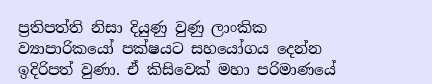ප්‍රතිපත්ති නිසා දියුණු වුණු ලාංකික ව්‍යාපාරිකයෝ පක්ෂයට සහයෝගය දෙන්න ඉදිරිපත් වුණා. ඒ කිසිවෙක් මහා පරිමාණයේ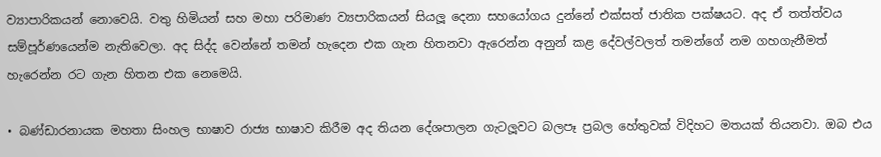ව්‍යාපාරිකයන් නොවෙයි. වතු හිමියන් සහ මහා පරිමාණ ව්‍යපාරිකයන් සියලූ දෙනා සහයෝගය දුන්නේ එක්සත් ජාතික පක්ෂයට. අද ඒ තත්ත්වය සම්පූර්ණයෙන්ම නැතිවෙලා. අද සිද්ද වෙන්නේ තමන් හැදෙන එක ගැන හිතනවා ඇරෙන්න අනුන් කළ දේවල්වලත් තමන්ගේ නම ගහගැනීමත් හැරෙන්න රට ගැන හිතන එක නෙමෙයි.

• බණ්ඩාරනායක මහතා සිංහල භාෂාව රාජ්‍ය භාෂාව කිරීම අද තියන දේශපාලන ගැටලූවට බලපෑ ප්‍රබල හේතුවක් විදිහට මතයක් තියනවා. ඔබ එය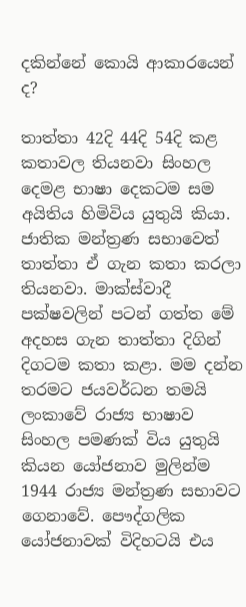දකින්නේ කොයි ආකාරයෙන් ද?

තාත්තා 42දි 44දි 54දි කළ කතාවල තියනවා සිංහල දෙමළ භාෂා දෙකටම සම අයිතිය හිමිවිය යුතුයි කියා. ජාතික මන්ත්‍රණ සභාවෙත් තාත්තා ඒ ගැන කතා කරලා තියනවා. මාක්ස්වාදී පක්ෂවලින් පටන් ගත්ත මේ අදහස ගැන තාත්තා දිගින් දිගටම කතා කළා. මම දන්න තරමට ජයවර්ධන තමයි ලංකාවේ රාජ්‍ය භාෂාව සිංහල පමණක් විය යුතුයි කියන යෝජනාව මුලින්ම 1944 රාජ්‍ය මන්ත්‍රණ සභාවට ගෙනාවේ. පෞද්ගලික යෝජනාවක් විදිහටයි එය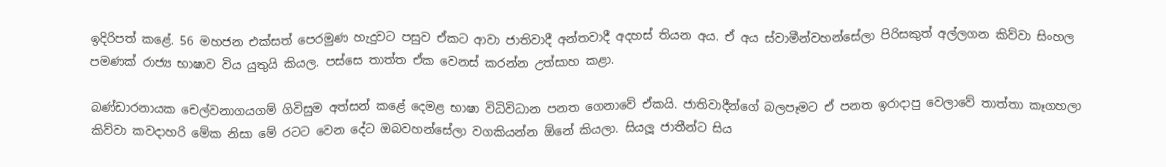ඉදිරිපත් කළේ. 56 මහජන එක්සත් පෙරමුණ හැදුවට පසුව ඒකට ආවා ජාතිවාදී අන්තවාදී අදහස් තියන අය. ඒ අය ස්වාමීන්වහන්සේලා පිරිසකුත් අල්ලගන කිව්වා සිංහල පමණක් රාජ්‍ය භාෂාව විය යුතුයි කියල. පස්සෙ තාත්ත ඒක වෙනස් කරන්න උත්සාහ කළා.

බණ්ඩාරනායක චෙල්වනාගයගම් ගිවිසුම අත්සන් කළේ දෙමළ භාෂා විධිවිධාන පනත ගෙනාවේ ඒකයි. ජාතිවාදීන්ගේ බලපෑමට ඒ පනත ඉරාදාපු වෙලාවේ තාත්තා කෑගහලා කිව්වා කවදාහරි මේක නිසා මේ රටට වෙන දේට ඔබවහන්සේලා වගකියන්න ඕනේ කියලා. සියලූ ජාතීන්ට සිය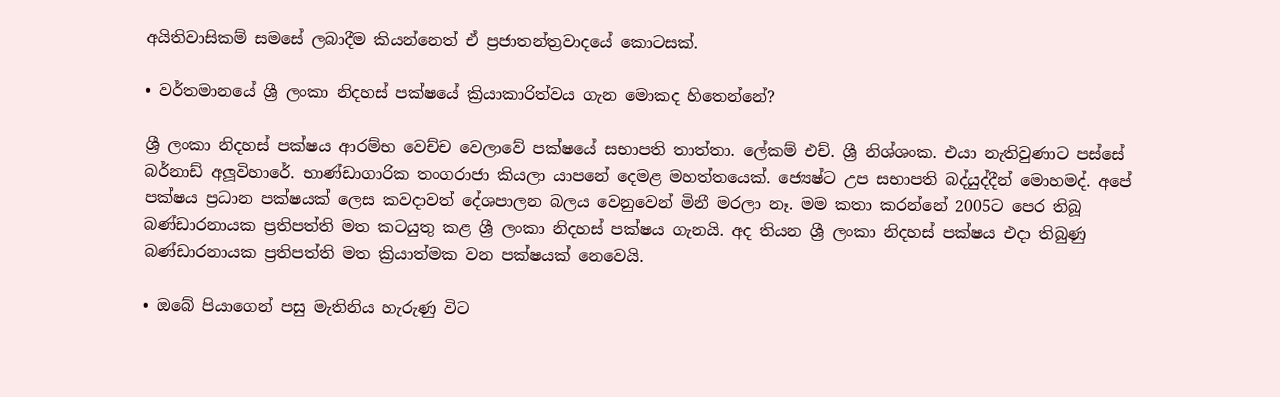අයිතිවාසිකම් සමසේ ලබාදීම කියන්නෙත් ඒ ප්‍රජාතන්ත්‍රවාදයේ කොටසක්.

• වර්තමානයේ ශ්‍රී ලංකා නිදහස් පක්ෂයේ ක්‍රියාකාරිත්වය ගැන මොකද හිතෙන්නේ?

ශ්‍රී ලංකා නිදහස් පක්ෂය ආරම්භ වෙච්ච වෙලාවේ පක්ෂයේ සභාපති තාත්තා. ලේකම් එච්. ශ්‍රී නිශ්ශංක. එයා නැතිවුණාට පස්සේ බර්නාඩ් අලූවිහාරේ. භාණ්ඩාගාරික තංගරාජා කියලා යාපනේ දෙමළ මහත්තයෙක්. ජ්‍යෙෂ්ට උප සභාපති බද්යුද්දීන් මොහමද්. අපේ පක්ෂය ප්‍රධාන පක්ෂයක් ලෙස කවදාවත් දේශපාලන බලය වෙනුවෙන් මිනී මරලා නෑ. මම කතා කරන්නේ 2005ට පෙර තිබූ බණ්ඩාරනායක ප්‍රතිපත්ති මත කටයුතු කළ ශ්‍රී ලංකා නිදහස් පක්ෂය ගැනයි. අද තියන ශ්‍රී ලංකා නිදහස් පක්ෂය එදා තිබුණු බණ්ඩාරනායක ප්‍රතිපත්ති මත ක්‍රියාත්මක වන පක්ෂයක් නෙවෙයි.

• ඔබේ පියාගෙන් පසු මැතිනිය හැරුණු විට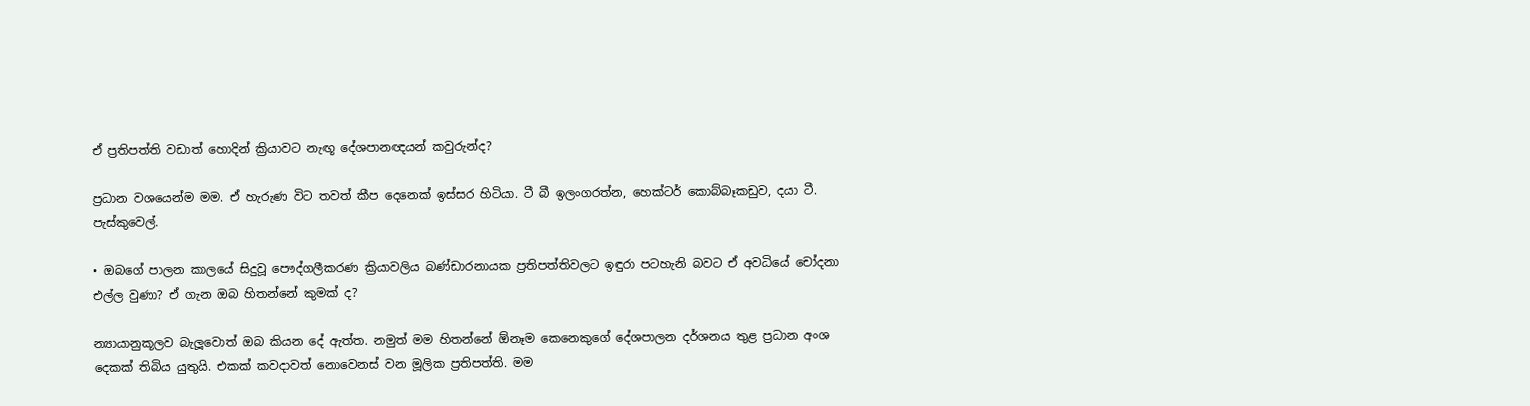ඒ ප්‍රතිපත්ති වඩාත් හොදින් ක්‍රියාවට නැඟූ දේශපානඥයන් කවුරුන්ද?

ප්‍රධාන වශයෙන්ම මම. ඒ හැරුණ විට තවත් කීප දෙනෙක් ඉස්සර හිටියා. ටී බී ඉලංගරත්න, හෙක්ටර් කොබ්බෑකඩුව, දයා ටී. පැස්කුවෙල්.

• ඔබගේ පාලන කාලයේ සිදුවූ පෞද්ගලීකරණ ක්‍රියාවලිය බණ්ඩාරනායක ප්‍රතිපත්තිවලට ඉඳුරා පටහැනි බවට ඒ අවධියේ චෝදනා එල්ල වුණා? ඒ ගැන ඔබ හිතන්නේ කුමක් ද?

න්‍යායානුකූලව බැලූවොත් ඔබ කියන දේ ඇත්ත. නමුත් මම හිතන්නේ ඕනෑම කෙනෙකුගේ දේශපාලන දර්ශනය තුළ ප්‍රධාන අංශ දෙකක් තිබිය යුතුයි. එකක් කවදාවත් නොවෙනස් වන මූලික ප්‍රතිපත්ති. මම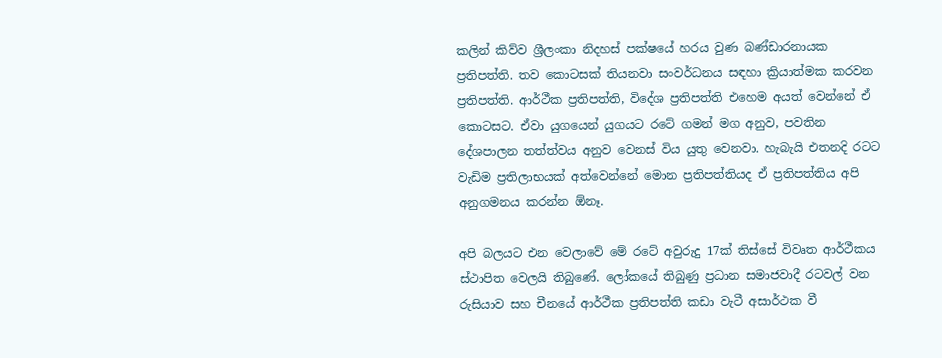කලින් කිව්ව ශ්‍රීලංකා නිදහස් පක්ෂයේ හරය වුණ බණ්ඩාරනායක ප්‍රතිපත්ති. තව කොටසක් තියනවා සංවර්ධනය සඳහා ක්‍රියාත්මක කරවන ප්‍රතිපත්ති. ආර්ථීක ප්‍රතිපත්ති, විදේශ ප්‍රතිපත්ති එහෙම අයත් වෙන්නේ ඒ කොටසට. ඒවා යුගයෙන් යුගයට රටේ ගමන් මග අනුව, පවතින දේශපාලන තත්ත්වය අනුව වෙනස් විය යුතු වෙනවා. හැබැයි එතනදි රටට වැඩිම ප්‍රතිලාභයක් අත්වෙන්නේ මොන ප්‍රතිපත්තියද ඒ ප්‍රතිපත්තිය අපි අනුගමනය කරන්න ඕනෑ.

අපි බලයට එන වෙලාවේ මේ රටේ අවුරුදු 17ක් තිස්සේ විවෘත ආර්ථීකය ස්ථාපිත වෙලයි තිබුණේ. ලෝකයේ තිබුණු ප්‍රධාන සමාජවාදී රටවල් වන රුසියාව සහ චීනයේ ආර්ථීක ප්‍රතිපත්ති කඩා වැටී අසාර්ථක වී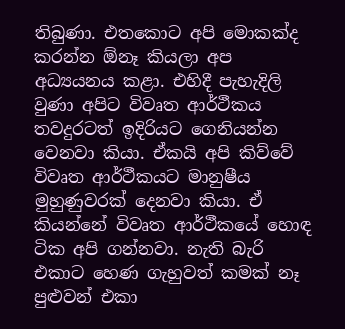තිබුණා. එතකොට අපි මොකක්ද කරන්න ඕනෑ කියලා අප අධ්‍යයනය කළා. එහිදී පැහැදිලි වුණා අපිට විවෘත ආර්ථීකය තවදුරටත් ඉදිරියට ගෙනියන්න වෙනවා කියා. ඒකයි අපි කිව්වේ විවෘත ආර්ථීකයට මානුෂීය මුහුණුවරක් දෙනවා කියා. ඒ කියන්නේ විවෘත ආර්ථීකයේ හොඳ ටික අපි ගන්නවා. නැති බැරි එකාට හෙණ ගැහුවත් කමක් නෑ පුළුවන් එකා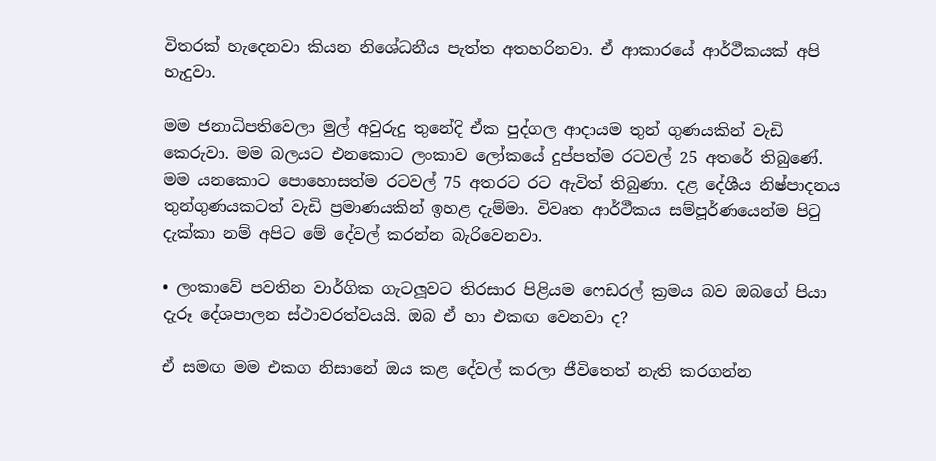විතරක් හැදෙනවා කියන නිශේධනීය පැත්ත අතහරිනවා. ඒ ආකාරයේ ආර්ථීකයක් අපි හැදුවා.

මම ජනාධිපතිවෙලා මුල් අවුරුදු තුනේදි ඒක පුද්ගල ආදායම තුන් ගුණයකින් වැඩි කෙරුවා. මම බලයට එනකොට ලංකාව ලෝකයේ දුප්පත්ම රටවල් 25 අතරේ තිබුණේ. මම යනකොට පොහොසත්ම රටවල් 75 අතරට රට ඇවිත් තිබුණා. දළ දේශීය නිෂ්පාදනය තුන්ගුණයකටත් වැඩි ප්‍රමාණයකින් ඉහළ දැම්මා. විවෘත ආර්ථීකය සම්පූර්ණයෙන්ම පිටු දැක්කා නම් අපිට මේ දේවල් කරන්න බැරිවෙනවා.

• ලංකාවේ පවතින වාර්ගික ගැටලූවට තිරසාර පිළියම ෆෙඩරල් ක්‍රමය බව ඔබගේ පියා දැරූ දේශපාලන ස්ථාවරත්වයයි. ඔබ ඒ හා එකඟ වෙනවා ද?

ඒ සමඟ මම එකග නිසානේ ඔය කළ දේවල් කරලා ජීවිතෙත් නැති කරගන්න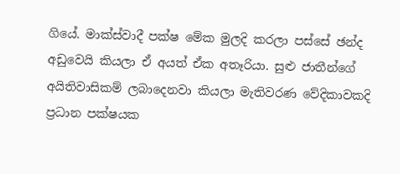ගියේ. මාක්ස්වාදී පක්ෂ මේක මුලදි කරලා පස්සේ ඡන්ද අඩුවෙයි කියලා ඒ අයත් ඒක අතෑරියා. සුළු ජාතීන්ගේ අයිතිවාසිකම් ලබාදෙනවා කියලා මැතිවරණ වේදිකාවකදි ප්‍රධාන පක්ෂයක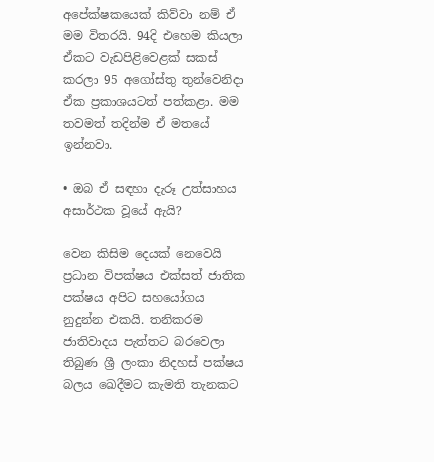අපේක්ෂකයෙක් කිව්වා නම් ඒ මම විතරයි. 94දි එහෙම කියලා ඒකට වැඩපිළිවෙළක් සකස් කරලා 95 අගෝස්තු තුන්වෙනිදා ඒක ප්‍රකාශයටත් පත්කළා. මම තවමත් තදින්ම ඒ මතයේ ඉන්නවා.

• ඔබ ඒ සඳහා දැරූ උත්සාහය අසාර්ථක වූයේ ඇයි?

වෙන කිසිම දෙයක් නෙවෙයි ප්‍රධාන විපක්ෂය එක්සත් ජාතික පක්ෂය අපිට සහයෝගය නුදුන්න එකයි. තනිකරම ජාතිවාදය පැත්තට බරවෙලා තිබුණ ශ්‍රී ලංකා නිදහස් පක්ෂය බලය ඛෙදීමට කැමති තැනකට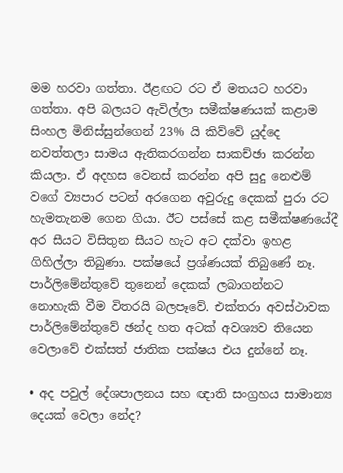මම හරවා ගත්තා. ඊළඟට රට ඒ මතයට හරවා ගත්තා. අපි බලයට ඇවිල්ලා සමීක්ෂණයක් කළාම සිංහල මිනිස්සුන්ගෙන් 23% යි කිව්වේ යුද්දෙ නවත්තලා සාමය ඇතිකරගන්න සාකච්ඡා කරන්න කියලා. ඒ අදහස වෙනස් කරන්න අපි සුදු නෙළුම් වගේ ව්‍යපාර පටන් අරගෙන අවුරුදු දෙකක් පුරා රට හැමතැනම ගෙන ගියා. ඊට පස්සේ කළ සමීක්ෂණයේදී අර සීයට විසිතුන සීයට හැට අට දක්වා ඉහළ ගිහිල්ලා තිබුණා. පක්ෂයේ ප්‍රශ්ණයක් තිබුණේ නෑ. පාර්ලිමේන්තුවේ තුනෙන් දෙකක් ලබාගන්නට නොහැකි වීම විතරයි බලපෑවේ. එක්තරා අවස්ථාවක පාර්ලිමේන්තුවේ ඡන්ද හත අටක් අවශ්‍යව තියෙන වෙලාවේ එක්සත් ජාතික පක්ෂය එය දුන්නේ නෑ.

• අද පවුල් දේශපාලනය සහ ඥාති සංග්‍රහය සාමාන්‍ය දෙයක් වෙලා නේද?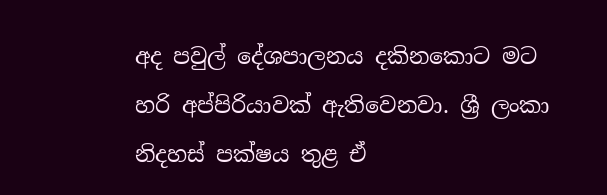අද පවුල් දේශපාලනය දකිනකොට මට හරි අප්පිරියාවක් ඇතිවෙනවා. ශ්‍රී ලංකා නිදහස් පක්ෂය තුළ ඒ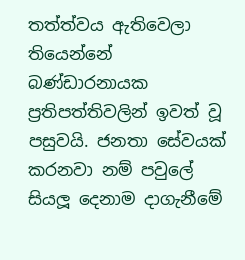තත්ත්වය ඇතිවෙලා තියෙන්නේ බණ්ඩාරනායක ප්‍රතිපත්තිවලින් ඉවත් වූ පසුවයි. ජනතා සේවයක් කරනවා නම් පවුලේ සියලූ දෙනාම දාගැනීමේ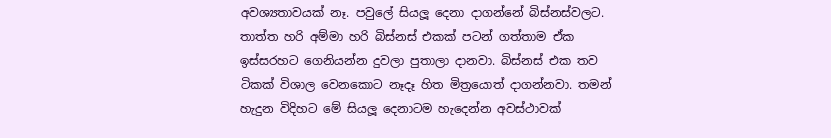අවශ්‍යතාවයක් නෑ. පවුලේ සියලූ දෙනා දාගන්නේ බිස්නස්වලට. තාත්ත හරි අම්මා හරි බිස්නස් එකක් පටන් ගත්තාම ඒක ඉස්සරහට ගෙනියන්න දුවලා පුතාලා දානවා. බිස්නස් එක තව ටිකක් විශාල වෙනකොට නෑදෑ හිත මිත්‍රයොත් දාගන්නවා. තමන් හැදුන විදිහට මේ සියලූ දෙනාටම හැදෙන්න අවස්ථාවක්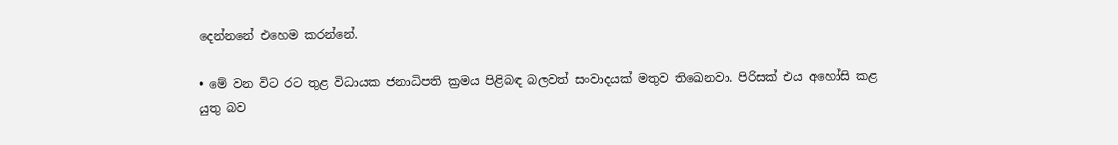දෙන්නනේ එහෙම කරන්නේ.

• මේ වන විට රට තුළ විධායක ජනාධිපති ක්‍රමය පිළිබඳ බලවත් සංවාදයක් මතුව තිඛෙනවා. පිරිසක් එය අහෝසි කළ යුතු බව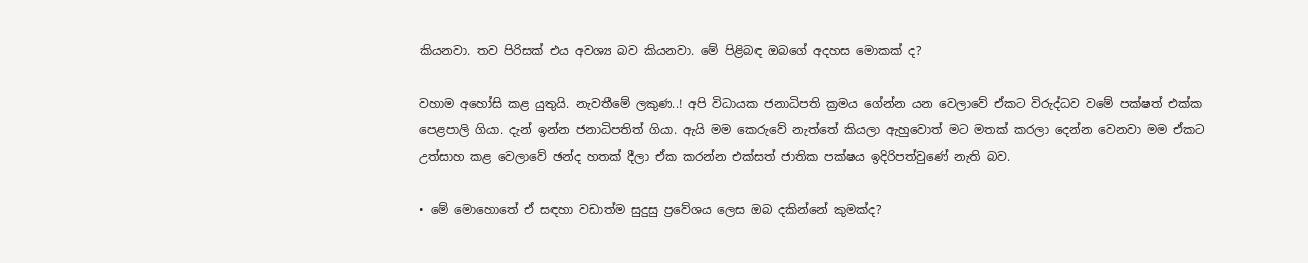කියනවා. තව පිරිසක් එය අවශ්‍ය බව කියනවා. මේ පිළිබඳ ඔබගේ අදහස මොකක් ද?

වහාම අහෝසි කළ යුතුයි. නැවතීමේ ලකුණ..! අපි විධායක ජනාධිපති ක්‍රමය ගේන්න යන වෙලාවේ ඒකට විරුද්ධව වමේ පක්ෂත් එක්ක පෙළපාලි ගියා. දැන් ඉන්න ජනාධිපතිත් ගියා. ඇයි මම කෙරුවේ නැත්තේ කියලා ඇහුවොත් මට මතක් කරලා දෙන්න වෙනවා මම ඒකට උත්සාහ කළ වෙලාවේ ඡන්ද හතක් දීලා ඒක කරන්න එක්සත් ජාතික පක්ෂය ඉදිරිපත්වුණේ නැති බව.

• මේ මොහොතේ ඒ සඳහා වඩාත්ම සුදුසු ප්‍රවේශය ලෙස ඔබ දකින්නේ කුමක්ද?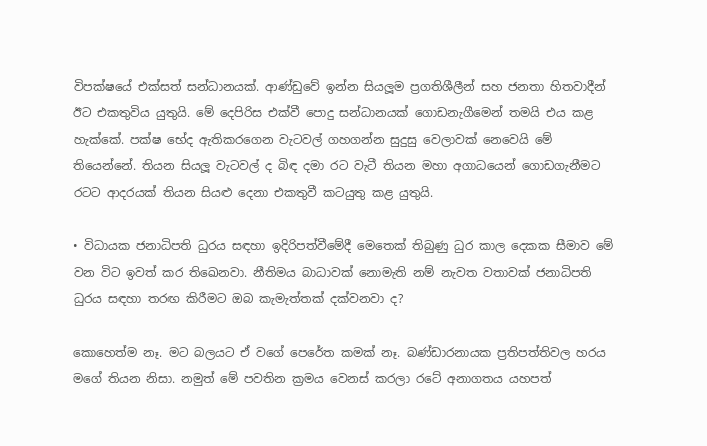විපක්ෂයේ එක්සත් සන්ධානයක්. ආණ්ඩුවේ ඉන්න සියලූම ප්‍රගතිශීලීන් සහ ජනතා හිතවාදීන් ඊට එකතුවිය යුතුයි. මේ දෙපිරිස එක්වී පොදු සන්ධානයක් ගොඩනැගීමෙන් තමයි එය කළ හැක්කේ. පක්ෂ භේද ඇතිකරගෙන වැටවල් ගහගන්න සුදුසු වෙලාවක් නෙවෙයි මේ තියෙන්නේ. තියන සියලූ වැටවල් ද බිඳ දමා රට වැටී තියන මහා අගාධයෙන් ගොඩගැනීමට රටට ආදරයක් තියන සියළු දෙනා එකතුවී කටයුතු කළ යුතුයි.

• විධායක ජනාධිපති ධුරය සඳහා ඉදිරිපත්වීමේදී මෙතෙක් තිබුණු ධුර කාල දෙකක සීමාව මේ වන විට ඉවත් කර තිඛෙනවා. නීතිමය බාධාවක් නොමැති නම් නැවත වතාවක් ජනාධිපති ධුරය සඳහා තරඟ කිරීමට ඔබ කැමැත්තක් දක්වනවා ද?

කොහෙත්ම නෑ. මට බලයට ඒ වගේ පෙරේත කමක් නෑ. බණ්ඩාරනායක ප්‍රතිපත්තිවල හරය මගේ තියන නිසා. නමුත් මේ පවතින ක්‍රමය වෙනස් කරලා රටේ අනාගතය යහපත්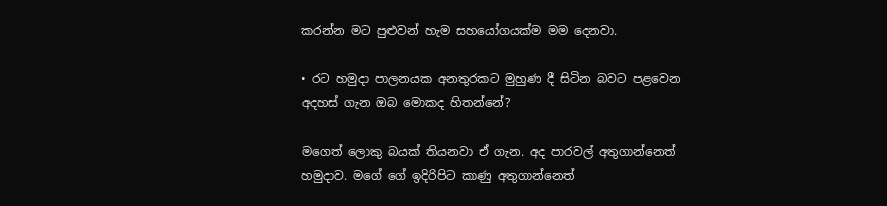කරන්න මට පුළුවන් හැම සහයෝගයක්ම මම දෙනවා.

• රට හමුදා පාලනයක අනතුරකට මුහුණ දී සිටින බවට පළවෙන අදහස් ගැන ඔබ මොකද හිතන්නේ?

මගෙත් ලොකු බයක් තියනවා ඒ ගැන. අද පාරවල් අතුගාන්නෙත් හමුදාව. මගේ ගේ ඉදිරිපිට කාණු අතුගාන්නෙත්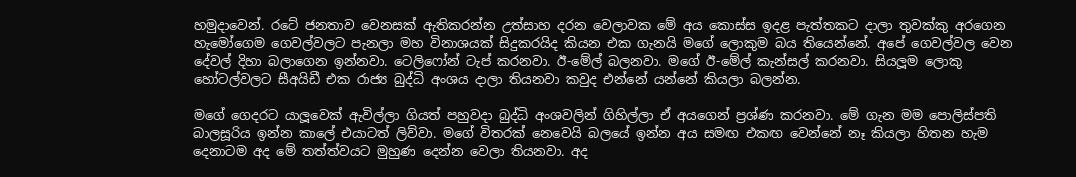හමුදාවෙන්. රටේ ජනතාව වෙනසක් ඇතිකරන්න උත්සාහ දරන වෙලාවක මේ අය කොස්ස ඉදළ පැත්තකට දාලා තුවක්කු අරගෙන හැමෝගෙම ගෙවල්වලට පැනලා මහ විනාශයක් සිදුකරයිද කියන එක ගැනයි මගේ ලොකුම බය තියෙන්නේ. අපේ ගෙවල්වල වෙන දේවල් දිහා බලාගෙන ඉන්නවා. ටෙලිෆෝන් ටැප් කරනවා. ඊ-මේල් බලනවා. මගේ ඊ-මේල් කැන්සල් කරනවා. සියලූම ලොකු හෝටල්වලට සීඅයිඩී එක රාජ්‍ය බුද්ධි අංශය දාලා තියනවා කවුද එන්නේ යන්නේ කියලා බලන්න.

මගේ ගෙදරට යාලූවෙක් ඇවිල්ලා ගියත් පහුවදා බුද්ධි අංශවලින් ගිහිල්ලා ඒ අයගෙන් ප්‍රශ්ණ කරනවා. මේ ගැන මම පොලිස්පති බාලසූරිය ඉන්න කාලේ එයාටත් ලිව්වා. මගේ විතරක් නෙවෙයි බලයේ ඉන්න අය සමඟ එකඟ වෙන්නේ නෑ කියලා හිතන හැම දෙනාටම අද මේ තත්ත්වයට මුහුණ දෙන්න වෙලා තියනවා. අද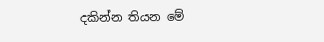දකින්න තියන මේ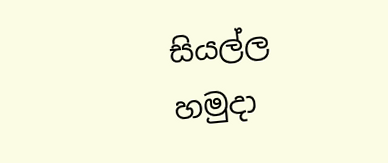සියල්ල හමුදා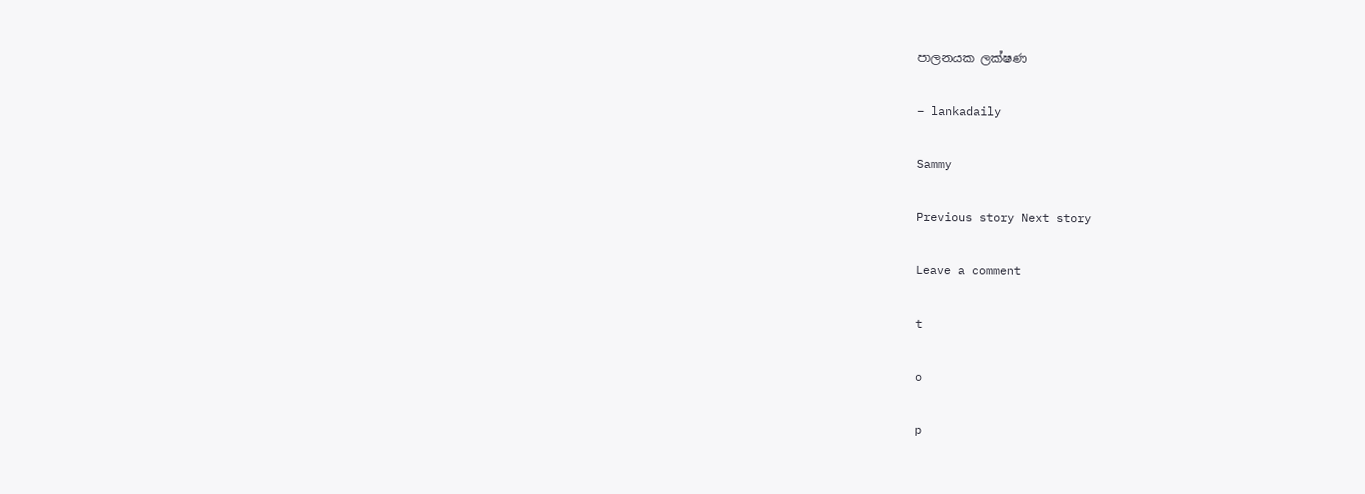පාලනයක ලක්ෂණ

– lankadaily

Sammy

Previous story Next story

Leave a comment

t

o

p